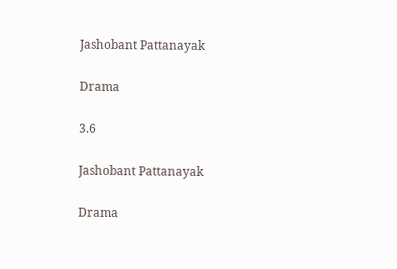Jashobant Pattanayak

Drama

3.6

Jashobant Pattanayak

Drama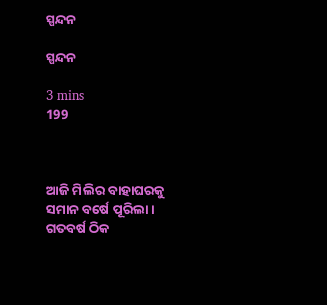ସ୍ପନ୍ଦନ

ସ୍ପନ୍ଦନ

3 mins
199



ଆଜି ମିଲିର ବାହାଘରକୁ ସମାନ ବର୍ଷେ ପୂରିଲା। ଗତବର୍ଷ ଠିକ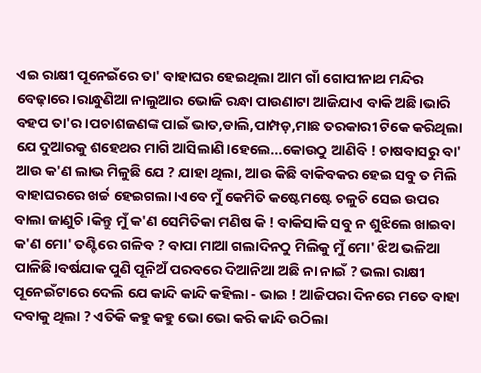ଏଇ ରାକ୍ଷୀ ପୂନେଇଁରେ ତା' ବାହାଘର ହେଇଥିଲା ଆମ ଗାଁ ଗୋପୀନାଥ ମନ୍ଦିର ବେଢ଼ାରେ।ରାନ୍ଧୁଣିଆ ନାଲୁଆର ଭୋଜି ରନ୍ଧା ପାଉଣାଟା ଆଜିଯାଏ ବାକି ଅଛି।ଭାରି ବହପ ତା'ର।ପଚାଶଜଣଙ୍କ ପାଇଁ ଭାତ,ଡାଲି,ପାମ୍ପଡ଼,ମାଛ ତରକାରୀ ଟିକେ କରିଥିଲା ଯେ ଦୁଆରକୁ ଶହେଥର ମାଗି ଆସିଲାଣି।ହେଲେ...କୋଉଠୁ ଆଣିବି ! ଚାଷବାସରୁ ବା' ଆଉ କ'ଣ ଲାଭ ମିଳୁଛି ଯେ ? ଯାହା ଥିଲା, ଆଉ କିଛି ବାକିବକର ହେଇ ସବୁ ତ ମିଲି ବାହାଘରରେ ଖର୍ଚ୍ଚ ହେଇଗଲା।ଏବେ ମୁଁ କେମିତି କଷ୍ଟେମଷ୍ଟେ ଚଳୁଚି ସେଇ ଉପର ବାଲା ଜାଣୁଚି।କିନ୍ତୁ ମୁଁ କ'ଣ ସେମିତିକା ମଣିଷ କି ! ବାକିସାକି ସବୁ ନ ଶୁଝିଲେ ଖାଇବା କ'ଣ ମୋ' ତଣ୍ଟିରେ ଗଳିବ ? ବାପା ମାଆ ଗଲାଦିନଠୁ ମିଲିକୁ ମୁଁ ମୋ' ଝିଅ ଭଳିଆ ପାଳିଛି।ବର୍ଷଯାକ ପୁଣି ପୂନିଅଁ ପରବରେ ଦିଆନିଆ ଅଛି ନା ନାଇଁ ? ଭଲା ରାକ୍ଷୀ ପୂନେଇଁଟାରେ ଦେଲି ଯେ କାନ୍ଦି କାନ୍ଦି କହିଲା - ଭାଇ ! ଆଜିପରା ଦିନରେ ମତେ ବାହା ଦବାକୁ ଥିଲା ? ଏତିକି କହୁ କହୁ ଭୋ ଭୋ କରି କାନ୍ଦି ଉଠିଲା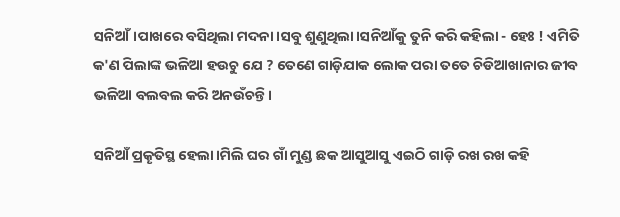ସନିଆଁ।ପାଖରେ ବସିଥିଲା ମଦନା।ସବୁ ଶୁଣୁଥିଲା।ସନିଆଁକୁ ତୁନି କରି କହିଲା - ହେଃ ! ଏମିତି କ'ଣ ପିଲାଙ୍କ ଭଳିଆ ହଉଚୁ ଯେ ? ତେଣେ ଗାଡ଼ିଯାକ ଲୋକ ପରା ତତେ ଚିଡିଆଖାନାର ଜୀବ ଭଳିଆ ବଲବଲ କରି ଅନଉଁଚନ୍ତି।

ସନିଆଁ ପ୍ରକୄତିସ୍ଥ ହେଲା।ମିଲି ଘର ଗାଁ ମୁଣ୍ଡ ଛକ ଆସୁଆସୁ ଏଇଠି ଗାଡ଼ି ରଖ ରଖ କହି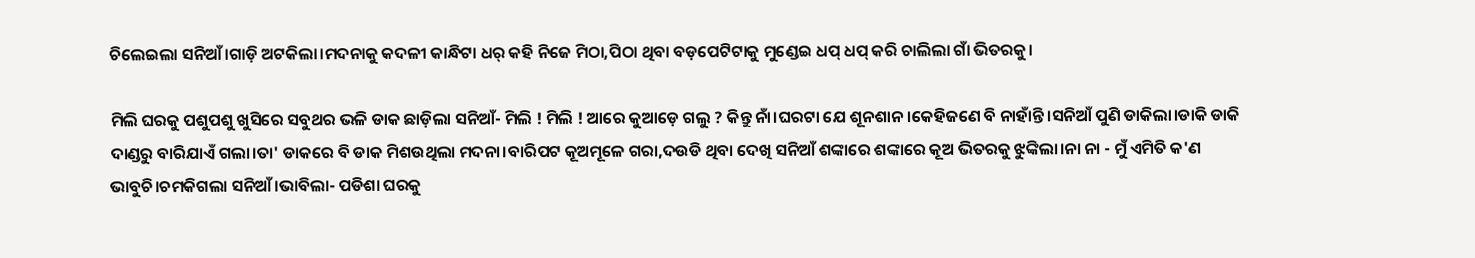ଚିଲେଇଲା ସନିଆଁ।ଗାଡ଼ି ଅଟକିଲା।ମଦନାକୁ କଦଳୀ କାନ୍ଧିଟା ଧର୍ କହି ନିଜେ ମିଠା,ପିଠା ଥିବା ବଡ଼ପେଟିଟାକୁ ମୁଣ୍ଡେଇ ଧପ୍ ଧପ୍ କରି ଚାଲିଲା ଗାଁ ଭିତରକୁ।

ମିଲି ଘରକୁ ପଶୁପଶୁ ଖୁସିରେ ସବୁଥର ଭଳି ଡାକ ଛାଡ଼ିଲା ସନିଆଁ- ମିଲି ! ମିଲି ! ଆରେ କୁଆଡ଼େ ଗଲୁ ? କିନ୍ତୁ ନାଁ।ଘରଟା ଯେ ଶୂନଶାନ।କେହିଜଣେ ବି ନାହାଁନ୍ତି।ସନିଆଁ ପୁଣି ଡାକିଲା।ଡାକି ଡାକି ଦାଣ୍ଡରୁ ବାରିଯାଏଁ ଗଲା।ତା' ଡାକରେ ବି ଡାକ ମିଶଉଥିଲା ମଦନା।ବାରିପଟ କୂଅମୂଳେ ଗରା,ଦଉଡି ଥିବା ଦେଖି ସନିଆଁ ଶଙ୍କାରେ ଶଙ୍କାରେ କୂଅ ଭିତରକୁ ଝୁଙ୍କିଲା।ନା ନା - ମୁଁ ଏମିତି କ'ଣ ଭାବୁଚି।ଚମକିଗଲା ସନିଆଁ।ଭାବିଲା- ପଡିଶା ଘରକୁ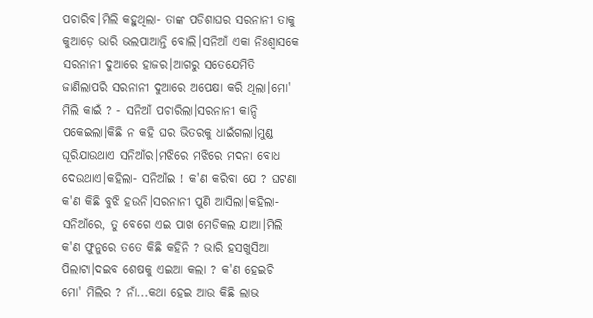ପଚାରିବ।ମିଲି କହୁଥିଲା- ତାଙ୍କ ପଡିଶାଘର ସରନାନୀ ତାକୁ କୁଆଡ଼େ ଭାରି ଭଲପାଆନ୍ତି ବୋଲି।ସନିଆଁ ଏକା ନିଃଶ୍ୱାସକେ ସରନାନୀ ଦୁଆରେ ହାଜର।ଆଗରୁ ସତେଯେମିତି ଜାଣିଲାପରି ସରନାନୀ ଦୁଆରେ ଅପେକ୍ଷା କରି ଥିଲା।ମୋ' ମିଲି କାଇଁ ? - ସନିଆଁ ପଚାରିଲା।ସରନାନୀ କାନ୍ଦି ପକେଇଲା।କିଛି ନ କହି ଘର ଭିତରକୁ ଧାଇଁଗଲା।ମୁଣ୍ଡ ଘୂରିଯାଉଥାଏ ସନିଆଁର।ମଝିରେ ମଝିରେ ମଦନା ବୋଧ ଦେଉଥାଏ।କହିଲା- ସନିଆଁଇ ! କ'ଣ କରିବା ଯେ ? ଘଟଣା କ'ଣ କିଛି ବୁଝି ହଉନି।ସରନାନୀ ପୁଣି ଆସିଲା।କହିଲା- ସନିଆଁରେ, ତୁ ବେଗେ ଏଇ ପାଖ ମେଡିକଲ ଯାଆ।ମିଲି କ'ଣ ଫୁନୁରେ ତତେ କିଛି କହିନି ? ଭାରି ହସଖୁସିଆ ପିଲାଟା।ଦଇବ ଶେଷକୁ ଏଇଆ କଲା ? କ'ଣ ହେଇଚି ମୋ' ମିଲିର ? ନାଁ...କଥା ହେଇ ଆଉ କିଛି ଲାଭ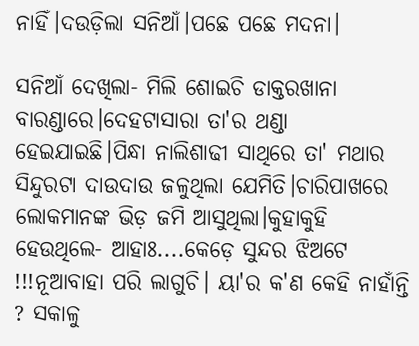ନାହିଁ।ଦଉଡ଼ିଲା ସନିଆଁ।ପଛେ ପଛେ ମଦନା।

ସନିଆଁ ଦେଖିଲା- ମିଲି ଶୋଇଚି ଡାକ୍ତରଖାନା ବାରଣ୍ଡାରେ।ଦେହଟାସାରା ତା'ର ଥଣ୍ଡା ହେଇଯାଇଛି।ପିନ୍ଧା ନାଲିଶାଢୀ ସାଥିରେ ତା' ମଥାର ସିନ୍ଦୁରଟା ଦାଉଦାଉ ଜଳୁଥିଲା ଯେମିତି।ଚାରିପାଖରେ ଲୋକମାନଙ୍କ ଭିଡ଼ ଜମି ଆସୁଥିଲା।କୁହାକୁହି ହେଉଥିଲେ- ଆହାଃ....କେଡ଼େ ସୁନ୍ଦର ଝିଅଟେ !!!ନୂଆବାହା ପରି ଲାଗୁଚି। ୟା'ର କ'ଣ କେହି ନାହାଁନ୍ତି ? ସକାଳୁ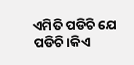ଏମିତି ପଡିଚି ଯେ ପଡିଚି।କିଏ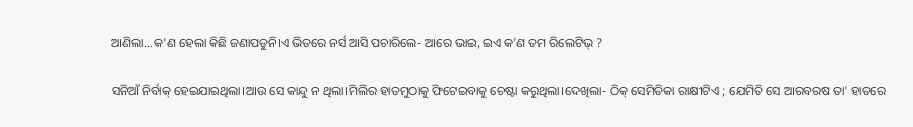ଆଣିଲା...କ'ଣ ହେଲା କିଛି ଜଣାପଡୁନି।ଏ ଭିତରେ ନର୍ସ ଆସି ପଚାରିଲେ- ଆରେ ଭାଇ, ଇଏ କ'ଣ ତମ ରିଲେଟିଭ୍ ?

ସନିଆଁ ନିର୍ବାକ୍ ହେଇଯାଇଥିଲା।ଆଉ ସେ କାନ୍ଦୁ ନ ଥିଲା।ମିଲିର ହାତମୁଠାକୁ ଫିଟେଇବାକୁ ଚେଷ୍ଟା କରୁଥିଲା।ଦେଖିଲା- ଠିକ୍ ସେମିତିକା ରାକ୍ଷୀଟିଏ ; ଯେମିତି ସେ ଆରବରଷ ତା' ହାତରେ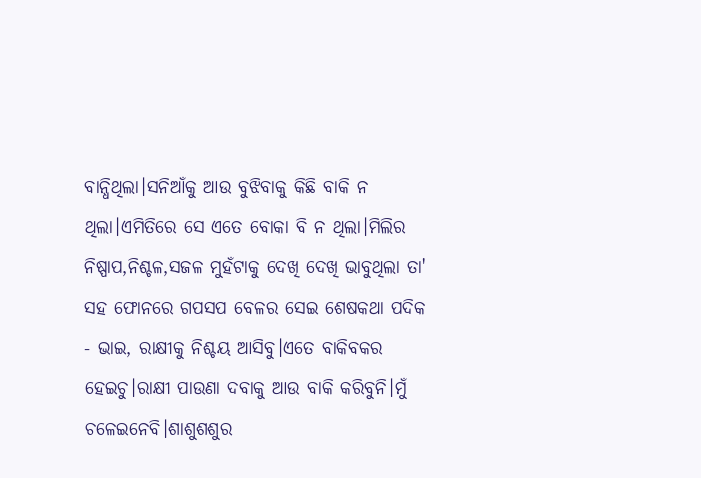ବାନ୍ଧିଥିଲା।ସନିଆଁକୁ ଆଉ ବୁଝିବାକୁ କିଛି ବାକି ନ ଥିଲା।ଏମିତିରେ ସେ ଏତେ ବୋକା ବି ନ ଥିଲା।ମିଲିର ନିଷ୍ପାପ,ନିଶ୍ଚଳ,ସଜଳ ମୁହଁଟାକୁ ଦେଖି ଦେଖି ଭାବୁଥିଲା ତା' ସହ ଫୋନରେ ଗପସପ ବେଳର ସେଇ ଶେଷକଥା ପଦିକ - ଭାଇ, ରାକ୍ଷୀକୁ ନିଶ୍ଚୟ ଆସିବୁ।ଏତେ ବାକିବକର ହେଇଚୁ।ରାକ୍ଷୀ ପାଉଣା ଦବାକୁ ଆଉ ବାକି କରିବୁନି।ମୁଁ ଚଳେଇନେବି।ଶାଶୁଶଶୁର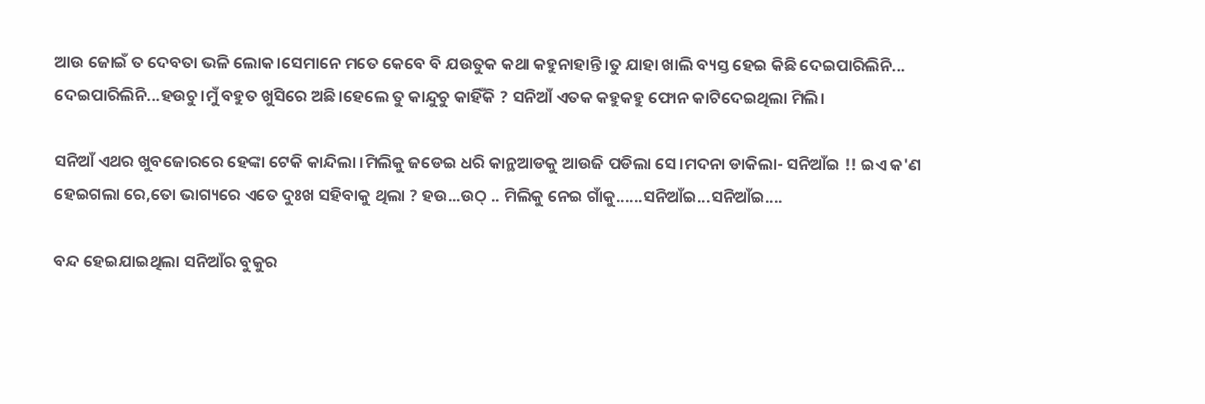ଆଉ ଜୋଇଁ ତ ଦେବତା ଭଳି ଲୋକ।ସେମାନେ ମତେ କେବେ ବି ଯଉତୁକ କଥା କହୁନାହାନ୍ତି।ତୁ ଯାହା ଖାଲି ବ୍ୟସ୍ତ ହେଇ କିଛି ଦେଇପାରିଲିନି... ଦେଇପାରିଲିନି...ହଉଚୁ।ମୁଁ ବହୁତ ଖୁସିରେ ଅଛି।ହେଲେ ତୁ କାନ୍ଦୁଚୁ କାହିଁକି ? ସନିଆଁ ଏତକ କହୁକହୁ ଫୋନ କାଟିଦେଇଥିଲା ମିଲି।

ସନିଆଁ ଏଥର ଖୁବଜୋରରେ ହେଙ୍କା ଟେକି କାନ୍ଦିଲା ।ମିଲିକୁ ଜଡେଇ ଧରି କାନ୍ଥଆଡକୁ ଆଉଜି ପଡିଲା ସେ।ମଦନା ଡାକିଲା- ସନିଆଁଇ !! ଇଏ କ'ଣ ହେଇଗଲା ରେ,ତୋ ଭାଗ୍ୟରେ ଏତେ ଦୁଃଖ ସହିବାକୁ ଥିଲା ? ହଉ...ଉଠ୍ .. ମିଲିକୁ ନେଇ ଗାଁକୁ......ସନିଆଁଇ...ସନିଆଁଇ....

ବନ୍ଦ ହେଇଯାଇଥିଲା ସନିଆଁର ବୁକୁର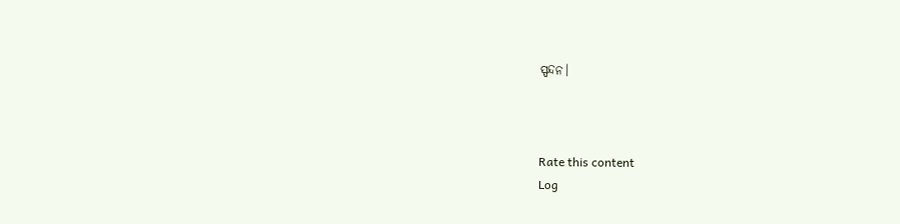ସ୍ପନ୍ଦନ।



Rate this content
Log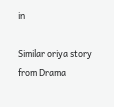in

Similar oriya story from Drama